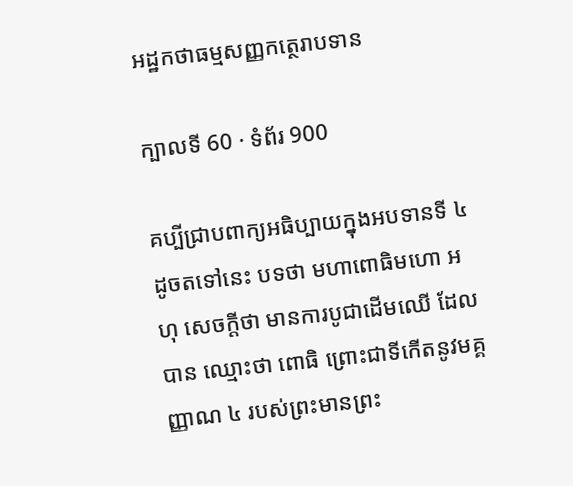អដ្ឋកថាធម្មសញ្ញកត្ថេរាបទាន

ក្បាលទី 60 · ទំព័រ 900

គប្បីជ្រាបពាក្យអធិប្បាយក្នុងអបទានទី ៤ ដូចតទៅនេះ បទថា មហាពោធិមហោ អហុ សេចក្តីថា មានការបូជាដើមឈើ ដែលបាន ឈ្មោះថា ពោធិ ព្រោះជាទីកើតនូវមគ្គញ្ញាណ ៤ របស់ព្រះមានព្រះ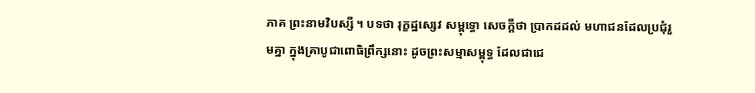ភាគ ព្រះនាមវិបស្សី ។ បទថា រុក្ខដ្ឋស្សេវ សម្ពុទ្ធោ សេចក្តីថា ប្រាកដដល់ មហាជនដែលប្រជុំរួមគ្នា ក្នុងគ្រាបូជាពោធិព្រឹក្សនោះ ដូចព្រះសម្មាសម្ពុទ្ធ ដែលជាជេ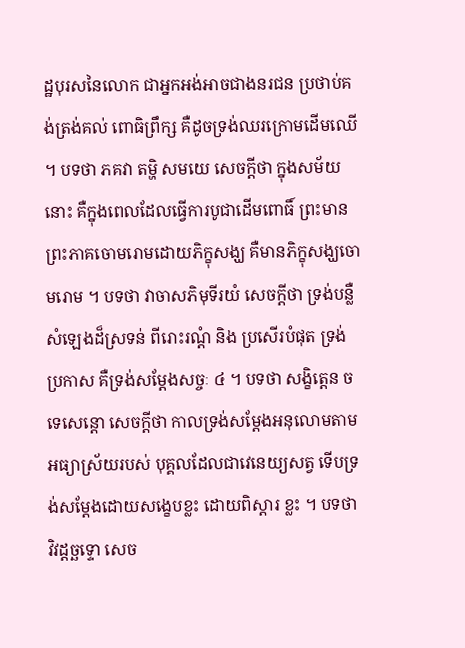ដ្ឋបុរសនៃលោក ជាអ្នកអង់អាចជាងនរជន ប្រថាប់គង់ត្រង់គល់ ពោធិព្រឹក្ស គឺដូចទ្រង់ឈរក្រោមដើមឈើ ។ បទថា ភគវា តម្ហិ សមយេ សេចក្តីថា ក្នុងសម័យនោះ គឺក្នុងពេលដែលធ្វើការបូជាដើមពោធិ៍ ព្រះមាន ព្រះភាគចោមរោមដោយភិក្ខុសង្ឃ គឺមានភិក្ខុសង្ឃចោមរោម ។ បទថា វាចាសភិមុទីរយំ សេចក្តីថា ទ្រង់បន្លឺសំឡេងដ៏ស្រទន់ ពីរោះរណ្តំ និង ប្រសើរបំផុត ទ្រង់ប្រកាស គឺទ្រង់សម្តែងសច្ចៈ ៤ ។ បទថា សង្ខិត្តេន ច ទេសេន្តោ សេចក្តីថា កាលទ្រង់សម្តែងអនុលោមតាមអធ្យាស្រ័យរបស់ បុគ្គលដែលជាវេនេយ្យសត្វ ទើបទ្រង់សម្តែងដោយសង្ខេបខ្លះ ដោយពិស្តារ ខ្លះ ។ បទថា វិវដ្តច្ឆទ្ទោ សេច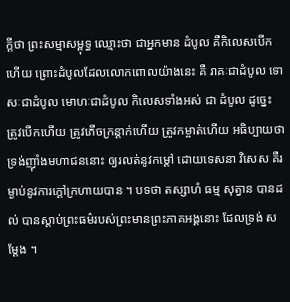ក្តីថា ព្រះសម្មាសម្ពុទ្ធ ឈ្មោះថា ជាអ្នកមាន ដំបូល គឺកិលេសបើកហើយ ព្រោះដំបូលដែលលោកពោលយ៉ាងនេះ គឺ រាគៈជាដំបូល ទោសៈជាដំបូល មោហៈជាដំបូល កិលេសទាំងអស់ ជា ដំបូល ដូច្នេះ ត្រូវបើកហើយ ត្រូវភើចក្រន្តាក់ហើយ ត្រូវកម្ចាត់ហើយ អធិប្បាយថា ទ្រង់ញ៉ាំងមហាជននោះ ឲ្យរលត់នូវកម្តៅ ដោយទេសនា វិសេស គឺរម្ងាប់នូវការក្តៅក្រហាយបាន ។ បទថា តស្សាហំ ធម្ម សុត្វាន បានដល់ បានស្តាប់ព្រះធម៌របស់ព្រះមានព្រះភាគអង្គនោះ ដែលទ្រង់ សម្តែង ។